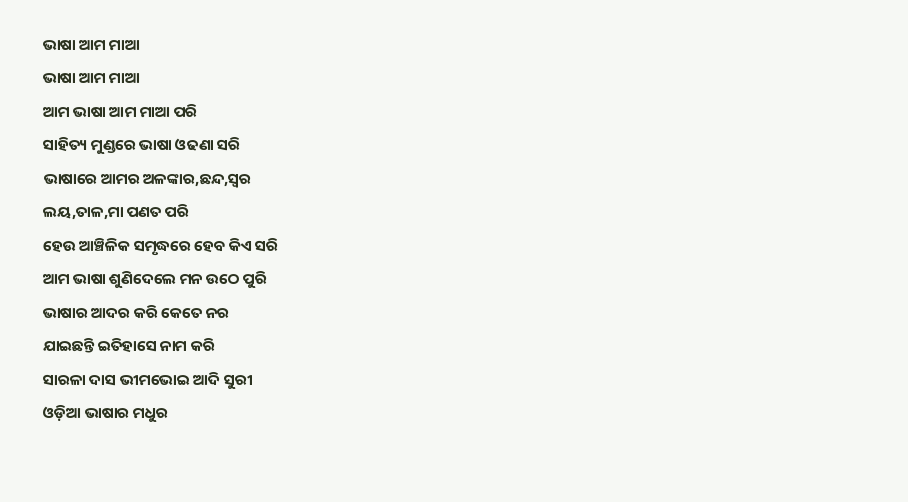ଭାଷା ଆମ ମାଆ
ଭାଷା ଆମ ମାଆ
ଆମ ଭାଷା ଆମ ମାଆ ପରି
ସାହିତ୍ୟ ମୁଣ୍ଡରେ ଭାଷା ଓଢଣା ସରି
ଭାଷାରେ ଆମର ଅଳଙ୍କାର,ଛନ୍ଦ,ସ୍ୱର
ଲୟ,ତାଳ,ମା ପଣତ ପରି
ହେଉ ଆଞ୍ଚିଳିକ ସମୃଦ୍ଧରେ ହେବ କିଏ ସରି
ଆମ ଭାଷା ଶୁଣିଦେଲେ ମନ ଉଠେ ପୁରି
ଭାଷାର ଆଦର କରି କେତେ ନର
ଯାଇଛନ୍ତି ଇତିହାସେ ନାମ କରି
ସାରଳା ଦାସ ଭୀମଭୋଇ ଆଦି ସୁରୀ
ଓଡ଼ିଆ ଭାଷାର ମଧୁର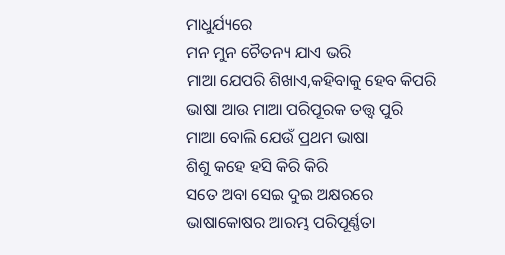ମାଧୁର୍ଯ୍ୟରେ
ମନ ମୁନ ଚୈତନ୍ୟ ଯାଏ ଭରି
ମାଆ ଯେପରି ଶିଖାଏ,କହିବାକୁ ହେବ କିପରି
ଭାଷା ଆଉ ମାଆ ପରିପୂରକ ତତ୍ତ୍ୱ ପୁରି
ମାଆ ବୋଲି ଯେଉଁ ପ୍ରଥମ ଭାଷା
ଶିଶୁ କହେ ହସି କିରି କିରି
ସତେ ଅବା ସେଇ ଦୁଇ ଅକ୍ଷରରେ
ଭାଷାକୋଷର ଆରମ୍ଭ ପରିପୂର୍ଣ୍ଣତା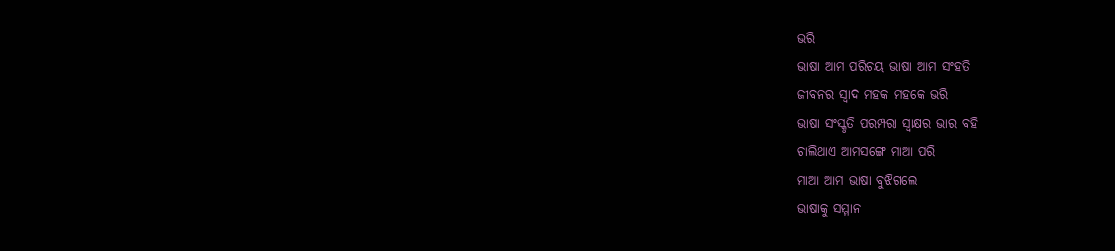ଭରି
ଭାଷା ଆମ ପରିଚୟ ଭାଷା ଆମ ସଂହତି
ଜୀବନର ସ୍ୱାଦ ମହକ ମହକେ ଭରି
ଭାଷା ସଂସ୍କୃତି ପରମ୍ପରା ସ୍ଵାକ୍ଷର ଭାର ବହି
ଚାଲିଥାଏ ଆମସଙ୍ଗେ ମାଆ ପରି
ମାଆ ଆମ ଭାଷା ବୁଝିଗଲେ
ଭାଷାକୁ ସମ୍ମାନ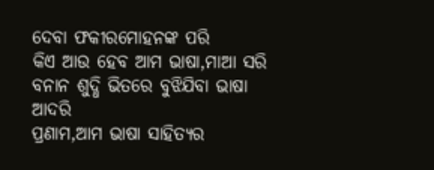ଦେବା ଫକୀରମୋହନଙ୍କ ପରି
କିଏ ଆଉ ହେବ ଆମ ଭାଷା,ମାଆ ସରି
ବନାନ ଶୁଦ୍ଧି ଭିତରେ ବୁଝିଯିବା ଭାଷା ଆଦରି
ପ୍ରଣାମ,ଆମ ଭାଷା ସାହିତ୍ୟର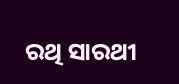ରଥି ସାରଥୀ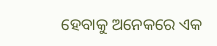ହେବାକୁ ଅନେକରେ ଏକ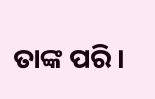ତାଙ୍କ ପରି ।